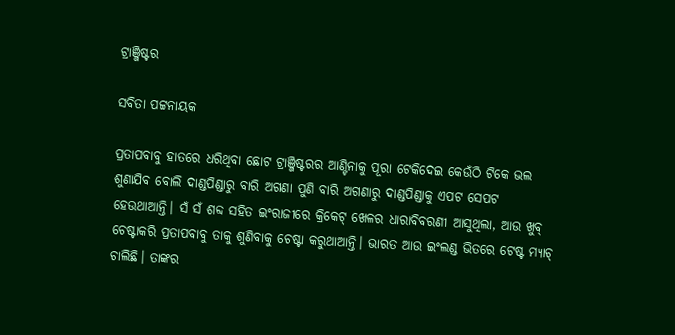ଟ୍ରାଞ୍ଜିଷ୍ଟର

ସବିତା ପଟ୍ଟନାୟକ

ପ୍ରତାପବାବୁ ହାତରେ ଧରିଥିବା ଛୋଟ ଟ୍ରାଞ୍ଜିଷ୍ଟରର ଆଣ୍ଟିନାକୁ ପୂରା ଟେକିଦେଇ କେଉଁଠି ଟିକେ ଭଲ ଶୁଣାଯିବ ବୋଲି ଦାଣ୍ଡପିଣ୍ଡାରୁ ବାରି ଅଗଣା ପୁଣି ବାରି ଅଗଣାରୁ ଦାଣ୍ଡପିଣ୍ଡାକୁ ଏପଟ ସେପଟ ହେଉଥାଆନ୍ତି। ସଁ ସଁ ଶବ୍ଦ ସହିତ ଇଂରାଜୀରେ କ୍ରିକେଟ୍ ଖେଳର ଧାରାବିବରଣୀ ଆସୁଥିଲା, ଆଉ ଖୁବ୍ ଚେଷ୍ଟାକରି ପ୍ରତାପବାବୁ ତାକୁ ଶୁଣିବାକୁ ଚେଷ୍ଟା କରୁଥାଆନ୍ତି। ଭାରତ ଆଉ ଇଂଲଣ୍ଡ ଭିତରେ ଟେଷ୍ଟ ମ୍ୟାଚ୍ ଚାଲିଛି। ତାଙ୍କର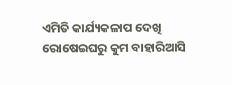ଏମିତି କାର୍ଯ୍ୟକଳାପ ଦେଖି ରୋଷେଇଘରୁ କୁମ ବାହାରିଆସି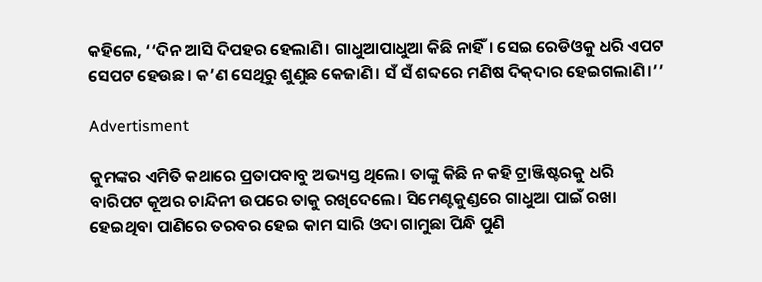କହିଲେ, ‘‘ଦିନ ଆସି ଦିପହର ହେଲାଣି। ଗାଧୁଆପାଧୁଆ କିଛି ନାହିଁ। ସେଇ ରେଡିଓକୁ ଧରି ଏପଟ ସେପଟ ହେଉଛ। କ’ଣ ସେଥିରୁ ଶୁଣୁଛ କେଜାଣି। ସଁ ସଁ ଶବ୍ଦରେ ମଣିଷ ଦିକ୍‌ଦାର ହେଇଗଲାଣି।’’

Advertisment

କୁମଙ୍କର ଏମିତି କଥାରେ ପ୍ରତାପବାବୁ ଅଭ୍ୟସ୍ତ ‌ଥିଲେ। ତାଙ୍କୁ କିଛି ନ କହି ଟ୍ରାଞ୍ଜିଷ୍ଟରକୁ ଧରି ବାରିପଟ କୂଅର ଚାନ୍ଦିନୀ ଉପରେ ତାକୁ ରଖିଦେଲେ। ସିମେଣ୍ଟକୁଣ୍ଡରେ ଗାଧୁଆ ପାଇଁ ରଖା ହେଇଥିବା ପାଣିରେ ତରବର ହେଇ କାମ ସାରି ଓଦା ଗାମୁଛା ପିନ୍ଧି ପୁଣି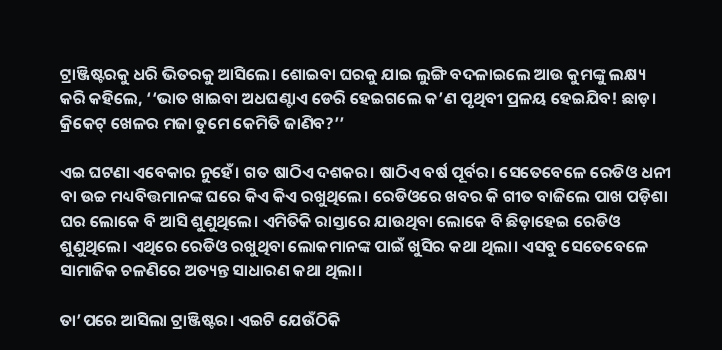ଟ୍ରାଞ୍ଜିଷ୍ଟରକୁ ଧରି ଭିତରକୁ ଆସିଲେ। ଶୋଇବା ଘରକୁ ଯାଇ ଲୁଙ୍ଗି ବଦଳାଇଲେ ଆଉ କୁମଙ୍କୁ ଲକ୍ଷ୍ୟ କରି କହିଲେ, ‘‘ଭାତ ଖାଇବା ଅଧଘଣ୍ଟାଏ ଡେରି ହେଇଗଲେ କ’ଣ ପୃଥିବୀ ପ୍ରଳୟ ହେଇଯିବ! ଛାଡ଼। କ୍ରିକେଟ୍ ଖେଳର ମଜା ତୁମେ କେମିତି ଜାଣିବ?’’

ଏଇ ଘଟଣା ଏବେକାର ନୁହେଁ। ଗତ ଷାଠିଏ ଦଶକର। ଷାଠିଏ ବର୍ଷ ପୂର୍ବର। ସେତେବେଳେ ରେଡିଓ ଧନୀ ବା ଉଚ୍ଚ ମଧ୍ୟବିତ୍ତମାନଙ୍କ ଘରେ କିଏ କିଏ ରଖୁଥିଲେ। ରେଡିଓରେ ଖବର କି ଗୀତ ବାଜିଲେ ପାଖ ପଡ଼ିଶା ଘର ଲୋକେ ବି ଆସି ଶୁଣୁଥିଲେ। ଏମିତିକି ରାସ୍ତାରେ ଯାଉଥିବା ଲୋକେ ବି ଛିଡ଼ାହେଇ ରେଡିଓ ଶୁଣୁଥିଲେ। ଏଥିରେ ରେଡିଓ ରଖୁଥିବା ଲୋକମାନଙ୍କ ପାଇଁ ଖୁସିର କଥା ଥିଲା। ଏସବୁ ସେତେବେଳେ ସାମାଜିକ ଚଳଣିରେ ଅତ୍ୟନ୍ତ ସାଧାରଣ କଥା ଥିଲା।

ତା’ପରେ ଆସିଲା ଟ୍ରାଞ୍ଜିଷ୍ଟର। ଏଇଟି ଯେଉଁଠିକି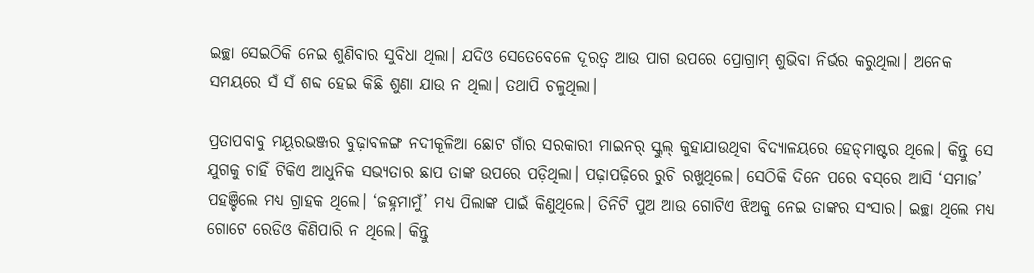ଇଚ୍ଛା ସେଇଠିକି ନେଇ ଶୁଣିବାର ସୁବିଧା ଥିଲା। ଯଦିଓ ସେତେବେଳେ ଦୂରତ୍ବ ଆଉ ପାଗ ଉପରେ ପ୍ରୋଗ୍ରାମ୍‌ ଶୁଭିବା ନିର୍ଭର କରୁଥିଲା। ଅନେକ ସମୟରେ ସଁ ସଁ ଶବ୍ଦ ହେଇ କିଛି ଶୁଣା ଯାଉ ନ ଥିଲା। ତଥାପି ଚଳୁଥିଲା।

ପ୍ରତାପବାବୁ ମୟୂରଭଞ୍ଜର ବୁଢ଼ାବଳଙ୍ଗ ନଦୀକୂଳିଆ ଛୋଟ ଗାଁର ସରକାରୀ ମାଇନର୍ ସ୍କୁଲ୍‌ କୁହାଯାଉଥିବା ବିଦ୍ୟାଳୟରେ ହେଡ୍‌ମାଷ୍ଟର ଥିଲେ। କିନ୍ତୁ ସେ ଯୁଗକୁ ଚାହିଁ ଟିକିଏ ଆଧୁନିକ ସଭ୍ୟତାର ଛାପ ତାଙ୍କ ଉପରେ ପଡ଼ିଥିଲା। ପଢ଼ାପଢ଼ିରେ ରୁଚି ରଖୁଥିଲେ। ସେଠିକି ଦିନେ ପରେ ବସ୍‌ରେ ଆସି ‘ସମାଜ’ ପହଞ୍ଚିଲେ ମଧ୍ୟ ଗ୍ରାହକ ଥିଲେ। ‘ଜହ୍ନମାମୁଁ’ ମଧ୍ୟ ପିଲାଙ୍କ ପାଇଁ କିଣୁଥିଲେ। ତିନିଟି ପୁଅ ଆଉ ଗୋଟିଏ ଝିଅକୁ ନେଇ ତାଙ୍କର ସଂସାର। ଇଚ୍ଛା ଥିଲେ ମଧ୍ୟ ଗୋଟେ ରେଡିଓ କିଣିପାରି ନ ଥିଲେ। କିନ୍ତୁ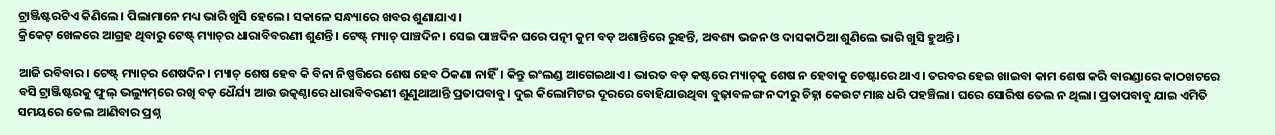ଟ୍ରାଞ୍ଜିଷ୍ଟରଟିଏ କିଣିଲେ। ପିଲାମାନେ ମଧ୍ୟ ଭାରି ଖୁସି ହେଲେ। ସକାଳେ ସନ୍ଧ୍ୟାରେ ଖବର ଶୁଣାଯାଏ।
କ୍ରିକେଟ୍ ଖେଳରେ ଆଗ୍ରହ ଥିବାରୁ ଟେଷ୍ଟ୍‌ ମ୍ୟାଚ୍‌ର ଧାରାବିବରଣୀ ଶୁଣନ୍ତି। ଟେଷ୍ଟ୍‌ ମ୍ୟାଚ୍ ପାଞ୍ଚଦିନ। ସେଇ ପାଞ୍ଚଦିନ ଘରେ ପତ୍ନୀ କୁମ ବଡ଼ ଅଶାନ୍ତିରେ ରୁହନ୍ତି, ଅବଶ୍ୟ ଭଜନ ଓ ଦାସକାଠିଆ ଶୁଣିଲେ ଭାରି ଖୁସି ହୁଅନ୍ତି।

ଆଜି ରବିବାର। ଟେଷ୍ଟ୍‌ ମ୍ୟାଚ୍‌ର ଶେଷଦିନ। ମ୍ୟାଚ୍ ଶେଷ ହେବ କି ବିନା ନିଷ୍ପତ୍ତିରେ ଶେଷ ହେବ ଠିକଣା ନାହିଁ। କିନ୍ତୁ ଇଂଲଣ୍ଡ ଆଗେଇଥାଏ। ଭାରତ ବଡ଼ କଷ୍ଟରେ ମ୍ୟାଚ୍‌କୁ ଶେଷ ନ ହେବାକୁ ଚେଷ୍ଟାରେ ଥାଏ। ତରବର ହେଇ ଖାଇବା କାମ ଶେଷ କରି ବାରଣ୍ଡାରେ କାଠଖଟରେ ବସି ଟ୍ରାଞ୍ଜିଷ୍ଟରକୁ ଫୁଲ୍ ଭଲ୍ୟୁମ୍‌ରେ ରଖି ବଡ଼ ଧୈର୍ଯ୍ୟ ଆଉ ଉତ୍କଣ୍ଠାରେ ଧାରାବିବରଣୀ ଶୁଣୁଥାଆନ୍ତି ପ୍ରତାପବାବୁ। ଦୁଇ କିଲୋମିଟର ଦୂରରେ ବୋହିଯାଉଥିବା ବୁଢ଼ାବଳଙ୍ଗ ନଦୀରୁ ଚିହ୍ନା କେଉଟ ମାଛ ଧରି ପହଞ୍ଚିଲା। ଘରେ ସୋରିଷ ତେଲ ନ ଥିଲା। ପ୍ରତାପବାବୁ ଯାଇ ଏମିତି ସମୟରେ ତେଲ ଆଣିବାର ପ୍ରଶ୍ନ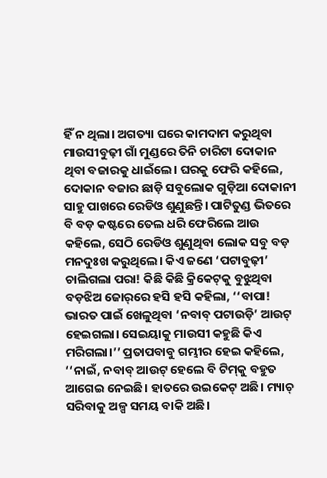ହିଁ ନ ଥିଲା। ଅଗତ୍ୟା ଘରେ କାମଦାମ କରୁଥିବା ମାଉସୀବୁଢ଼ୀ ଗାଁ ମୁଣ୍ଡରେ ତିନି ଚାରିଟା ଦୋକାନ ଥିବା ବଜାରକୁ ଧାଇଁଲେ। ଘରକୁ ଫେରି କହିଲେ, ଦୋକାନ ବଜାର ଛାଡ଼ି ସବୁଲୋକ ଗୁଡ଼ିଆ ଦୋକାନୀ ସାହୁ ପାଖରେ ରେଡିଓ ଶୁଣୁଛନ୍ତି। ପାଟିତୁଣ୍ଡ ଭିତରେ ବି ବଡ଼ କଷ୍ଟରେ ତେଲ ଧରି ଫେରିଲେ ଆଉ କହିଲେ, ସେଠି ରେଡିଓ ଶୁଣୁଥିବା ଲୋକ ସବୁ ବଡ଼ ମନଦୁଃଖ କରୁଥିଲେ। କିଏ ଜଣେ ‘ପଟାବୁଢ଼ୀ’ ଚାଲିଗଲା ପରା! କିଛି କିଛି କ୍ରିକେଟ୍‌କୁ ବୁଝୁଥିବା ବଡ଼ଝିଅ ଜୋର୍‌ରେ ହସି ହସି କହିଲା, ‘‘ବାପା! ଭାରତ ପାଇଁ ଖେଳୁଥିବା ‘ନବାବ୍ ପଟାଉଡ଼ି’ ଆଉଟ୍ ହେଇଗଲା। ସେଇୟାକୁ ମାଉସୀ କହୁଛି କିଏ ମରିଗଲା।’’ ପ୍ରତାପବାବୁ ଗମ୍ଭୀର ହେଇ କହିଲେ, ‘‘ନାଇଁ, ନବାବ୍ ଆଉଟ୍ ହେଲେ ବି ଟିମ୍‌କୁ ବହୁତ ଆଗେଇ ନେଇଛି। ହାତରେ ଉଇକେଟ୍ ଅଛି। ମ୍ୟାଚ୍ ସରିବାକୁ ଅଳ୍ପ ସମୟ ବାକି ଅଛି।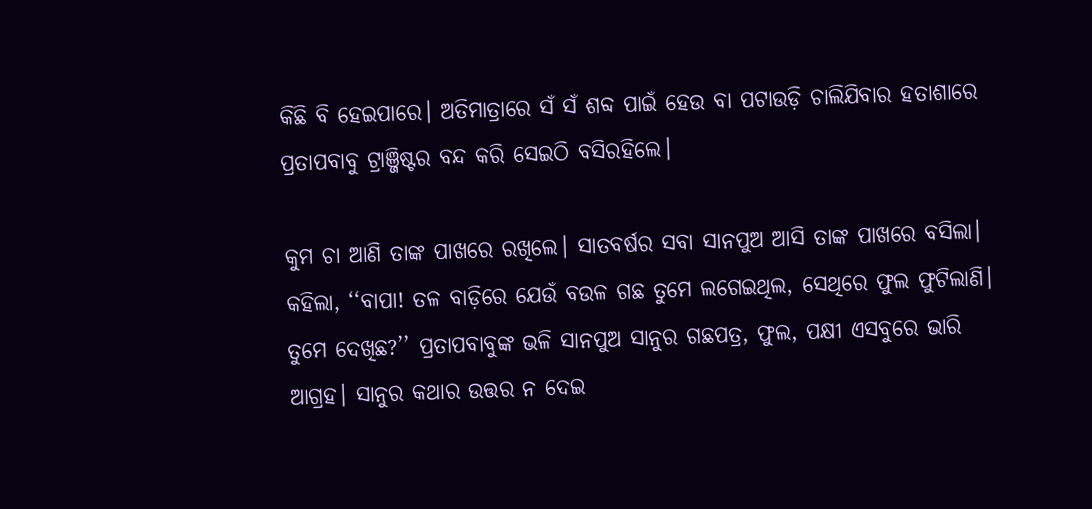କିଛି ବି ହେଇପାରେ। ଅତିମାତ୍ରାରେ ସଁ ସଁ ଶବ୍ଦ ପାଇଁ ହେଉ ବା ପଟାଉଡ଼ି ଚାଲିଯିବାର ହତାଶାରେ ପ୍ରତାପବାବୁ ଟ୍ରାଞ୍ଜିଷ୍ଟର ବନ୍ଦ କରି ସେଇଠି ବସିରହିଲେ।

କୁମ ଚା ଆଣି ତାଙ୍କ ପାଖରେ ରଖିଲେ। ସାତବର୍ଷର ସବା ସାନପୁଅ ଆସି ତାଙ୍କ ପାଖରେ ବସିଲା। କହିଲା, ‘‘ବାପା! ତଳ ବାଡ଼ିରେ ଯେଉଁ ବଉଳ ଗଛ ତୁମେ ‌ଲଗେଇଥିଲ, ସେଥିରେ ଫୁଲ ଫୁଟିଲାଣି। ତୁମେ ଦେଖିଛ?’’ ପ୍ରତାପବାବୁଙ୍କ ଭଳି ସାନପୁଅ ସାନୁର ଗଛପତ୍ର, ଫୁଲ, ପକ୍ଷୀ ଏସବୁରେ ଭାରି ଆଗ୍ରହ। ସାନୁର କଥାର ଉତ୍ତର ନ‌ ଦେଇ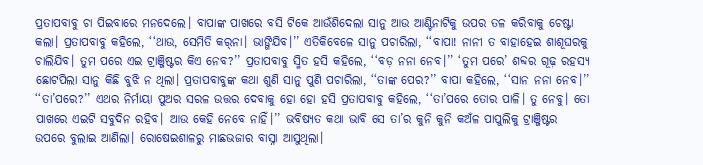ପ୍ରତାପବାବୁ ଚା ପିଇବାରେ ମନଦେଲେ। ବାପାଙ୍କ ପାଖରେ ବସି ଟିକେ ଆଉଁଶିଦେଲା ସାନୁ ଆଉ ଆଣ୍ଟିନାଟିକୁ ଉପର ତଳ କରିବାକୁ ଚେଷ୍ଟା କଲା। ପ୍ରତାପବାବୁ କହିଲେ, ‘‘ଥାଉ, ସେମିତି କର୍‌ନା। ଭାଙ୍ଗିଯିବ।’’ ଏତିକିବେଳେ ସାନୁ ପଚାରିଲା, ‘‘ବାପା! ନାନୀ ତ ବାହାହେଇ ଶାଶୂଘରକୁ ଚାଲିଯିବ। ତୁମ ପରେ ଏଇ ଟ୍ରାଞ୍ଜିଷ୍ଟର କିଏ ନେବ?’’ ପ୍ରତାପବାବୁ ସ୍ମିତ ହସି କହିଲେ, ‘‘ବଡ଼ ନନା ନେବ।’’ ‘ତୁମ ପରେ’ ଶବ୍ଦର ଗୂଢ଼ ରହସ୍ୟ ଛୋଟପିଲା ସାନୁ କିଛି ବୁଝି ନ ଥିଲା। ପ୍ରତାପବାବୁଙ୍କ କଥା ଶୁଣି ସାନୁ ପୁଣି ପଚାରିଲା, ‘‘ତାଙ୍କ ପ‌େର?’’ ବାପା କହିଲେ, ‘‘ସାନ ନନା ନେବ।’’ ‘‘ତା’ପରେ?’’ ଏଥର ନିର୍ମାୟା ପୁଅର ସରଳ ଉତ୍ତର ଦେବାକୁ ହୋ ହୋ ହସି ପ୍ରତାପବାବୁ କହିଲେ, ‘‘ତା’ପରେ ତୋର ପାଳି। ତୁ ନେବୁ। ତୋ ପାଖରେ ଏଇଟି ସବୁଦିନ ରହିବ। ଆଉ କେହି ‌ନେବେ ନାହିଁ।’’ ଭବିଷ୍ୟତ କଥା ଭାବି ସେ ତା’ର କୁନି କୁନି କଅଁଳ ପାପୁଲିକୁ ଟ୍ରାଞ୍ଜିଷ୍ଟର ଉପରେ ବୁଲାଇ ଆଣିଲା। ରୋଷେଇଶାଳରୁ ମାଛଭଜାର ବାସ୍ନା ଆସୁଥିଲା।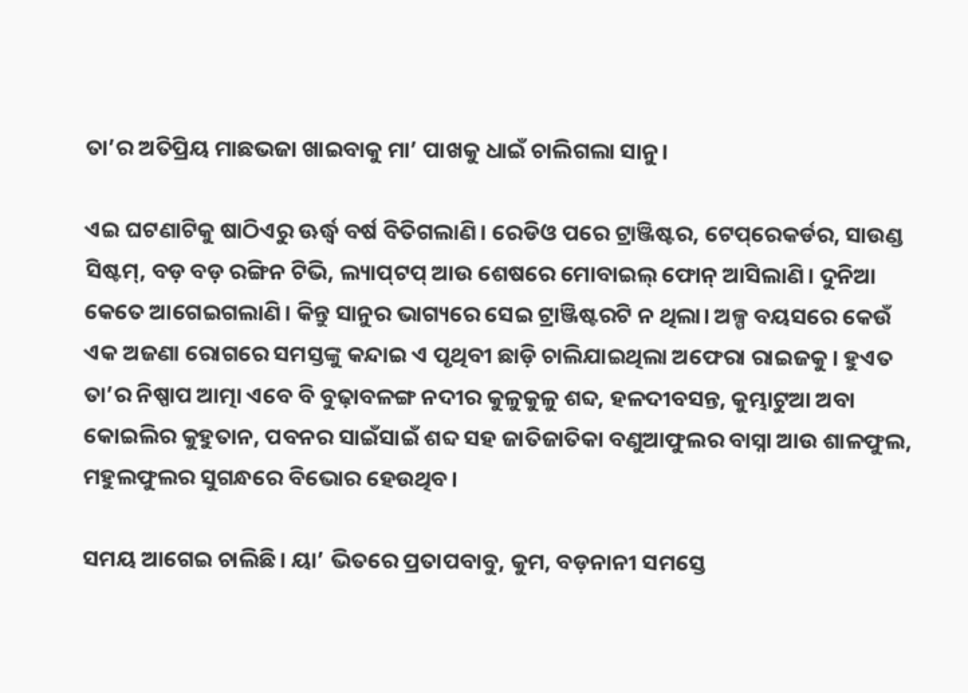ତା’ର ଅତିପ୍ରିୟ ମାଛଭଜା ଖାଇବାକୁ ମା’ ପାଖକୁ ଧାଇଁ ଚାଲିଗଲା ସାନୁ।

ଏଇ ଘଟଣାଟିକୁ ଷାଠିଏରୁ ଊର୍ଦ୍ଧ୍ବ ବର୍ଷ ବିତିଗଲାଣି। ରେଡିଓ ପରେ ଟ୍ରାଞ୍ଜିଷ୍ଟର, ଟେପ୍‌ରେକର୍ଡର, ସାଉଣ୍ଡ ସିଷ୍ଟମ୍‌, ବଡ଼ ବଡ଼ ରଙ୍ଗିନ ଟିଭି, ଲ୍ୟାପ୍‌ଟପ୍ ଆଉ ଶେଷରେ ମୋବାଇଲ୍ ଫୋନ୍ ଆସିଲାଣି। ଦୁନିଆ କେତେ ଆଗେଇଗଲାଣି। କିନ୍ତୁ ସାନୁର ଭାଗ୍ୟରେ ସେଇ ଟ୍ରାଞ୍ଜିଷ୍ଟରଟି ନ ଥିଲା। ଅଳ୍ପ ବୟସରେ କେଉଁ ଏକ ଅଜଣା ରୋଗରେ ସମସ୍ତଙ୍କୁ କନ୍ଦାଇ ଏ ପୃଥିବୀ ଛାଡ଼ି ଚାଲିଯାଇଥିଲା ଅଫେରା ରାଇଜକୁ। ହୁଏତ ତା’ର ନିଷ୍ପାପ ଆତ୍ମା ଏବେ ବି ବୁଢ଼ାବଳଙ୍ଗ ନଦୀର କୁଳୁକୁଳୁ ଶବ୍ଦ, ହଳଦୀବସନ୍ତ, କୁମ୍ଭାଟୁଆ ଅବା କୋଇଲିର କୁହୁତାନ, ପବନର ସାଇଁସାଇଁ ଶବ୍ଦ ସହ ଜାତିଜାତିକା ବଣୁଆଫୁଲର ବାସ୍ନା ଆଉ ଶାଳଫୁଲ, ମହୁଲଫୁଲର ସୁଗନ୍ଧରେ ବିଭୋର ହେଉଥିବ।

ସମୟ ଆଗେଇ ଚାଲିଛି। ୟା’ ଭିତରେ ପ୍ରତାପବାବୁ, କୁମ, ବଡ଼ନାନୀ ସମସ୍ତେ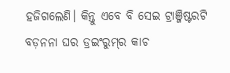ହଜିଗଲେଣି। କିନ୍ତୁ ଏବେ ବି ସେଇ ଟ୍ରାଞ୍ଜିଷ୍ଟରଟି ବଡ଼ନନା ଘର ଡ୍ରଇଂରୁମ୍‌ର କାଚ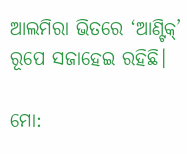ଆଲମିରା ଭିତରେ ‘ଆଣ୍ଟିକ୍’ ରୂପେ ସଜାହେଇ ରହିଛି।

ମୋ: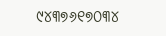୯୪୩୭୬୧୭୦୩୪